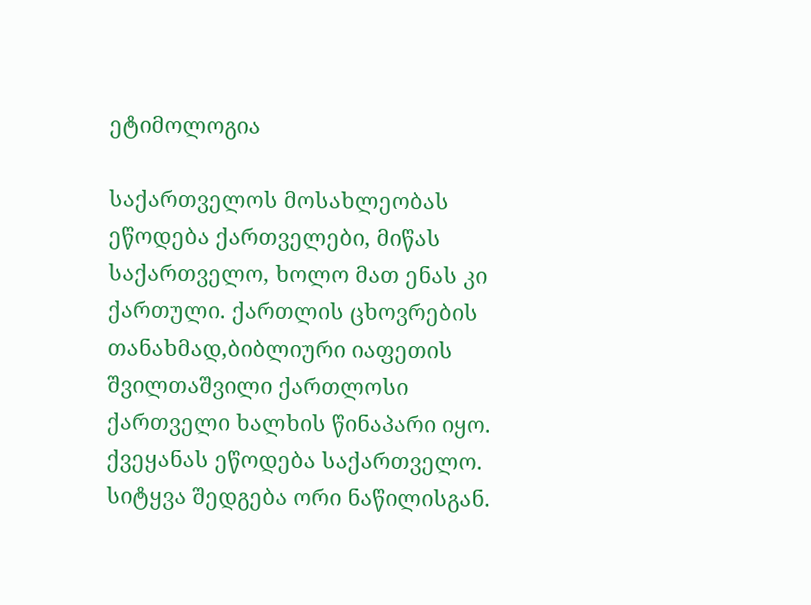ეტიმოლოგია

საქართველოს მოსახლეობას ეწოდება ქართველები, მიწას საქართველო, ხოლო მათ ენას კი ქართული. ქართლის ცხოვრების თანახმად,ბიბლიური იაფეთის შვილთაშვილი ქართლოსი ქართველი ხალხის წინაპარი იყო.
ქვეყანას ეწოდება საქართველო. სიტყვა შედგება ორი ნაწილისგან.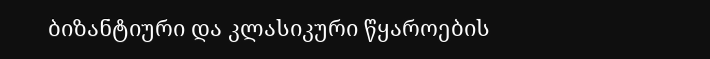ბიზანტიური და კლასიკური წყაროების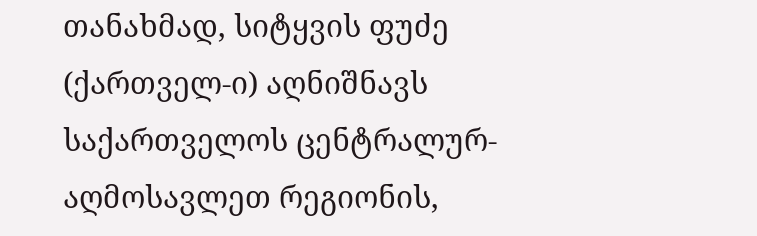თანახმად, სიტყვის ფუძე (ქართველ-ი) აღნიშნავს საქართველოს ცენტრალურ-აღმოსავლეთ რეგიონის,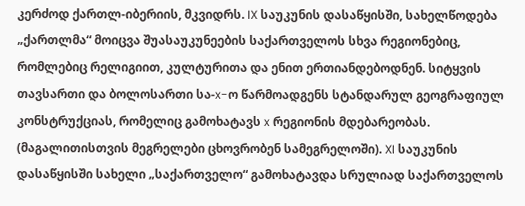კერძოდ ქართლ-იბერიის, მკვიდრს. IX საუკუნის დასაწყისში, სახელწოდება „ქართლმა“ მოიცვა შუასაუკუნეების საქართველოს სხვა რეგიონებიც, რომლებიც რელიგიით, კულტურითა და ენით ერთიანდებოდნენ. სიტყვის თავსართი და ბოლოსართი სა-x-ო წარმოადგენს სტანდარულ გეოგრაფიულ კონსტრუქციას, რომელიც გამოხატავს x რეგიონის მდებარეობას. (მაგალითისთვის მეგრელები ცხოვრობენ სამეგრელოში). XI საუკუნის დასაწყისში სახელი „საქართველო“ გამოხატავდა სრულიად საქართველოს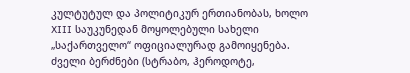კულტუტულ და პოლიტიკურ ერთიანობას, ხოლო XIII საუკუნედან მოყოლებული სახელი „საქართველო“ ოფიციალურად გამოიყენება.
ძველი ბერძნები (სტრაბო, ჰეროდოტე,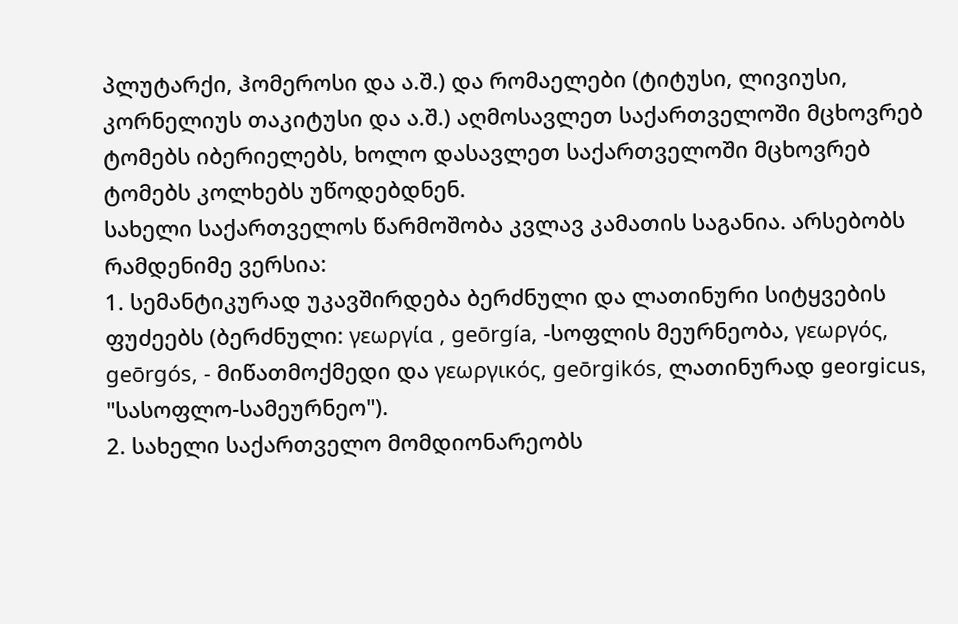პლუტარქი, ჰომეროსი და ა.შ.) და რომაელები (ტიტუსი, ლივიუსი, კორნელიუს თაკიტუსი და ა.შ.) აღმოსავლეთ საქართველოში მცხოვრებ ტომებს იბერიელებს, ხოლო დასავლეთ საქართველოში მცხოვრებ ტომებს კოლხებს უწოდებდნენ.
სახელი საქართველოს წარმოშობა კვლავ კამათის საგანია. არსებობს რამდენიმე ვერსია:
1. სემანტიკურად უკავშირდება ბერძნული და ლათინური სიტყვების ფუძეებს (ბერძნული: γεωργία , geōrgía, -სოფლის მეურნეობა, γεωργός, geōrgós, - მიწათმოქმედი და γεωργικός, geōrgikós, ლათინურად georgicus, "სასოფლო-სამეურნეო").
2. სახელი საქართველო მომდიონარეობს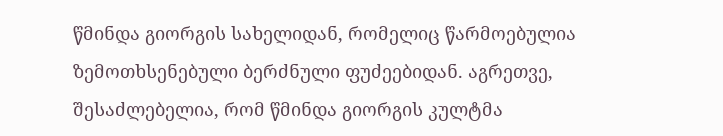წმინდა გიორგის სახელიდან, რომელიც წარმოებულია ზემოთხსენებული ბერძნული ფუძეებიდან. აგრეთვე, შესაძლებელია, რომ წმინდა გიორგის კულტმა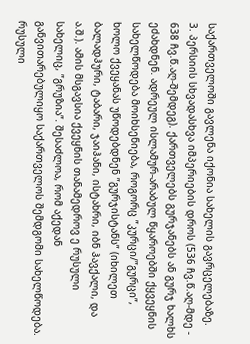საქართველოში გავლენა იქონია სახელის გავრცელებაზე.
3. პერსიის სხვადასხვა იმპერიების დროს (536 ჩვ.წ.აღ-მდე - 638 ჩვ.წ.აღ-შემდეგ). ქართველებს გურჯანებს ან გურჯ ხალხს ეძახდნენ. ადრეულ ისლამურ-არაბულ წყაროებში ქყვეყნის სახელწოდება მოიხსენიება, როგორც ”კურცი/”გურცი”, ხოლო ქვეყანას უწოდებდნენ ”გურჯისტანს” (იხილეთ ბალადჰური, ტაბარი, ჯაიჰანი, ისტახრი, იბნ ჰავქალი, და ა.შ.). ამის მსგავსია ქვეყნის თანამედროვ ე რუსული სახელიც, ”გრუზია”. შესაძლოა, რომ აქედან განვითარებულიყო საქართველოს შემდგომი სახელწოდება. რუსული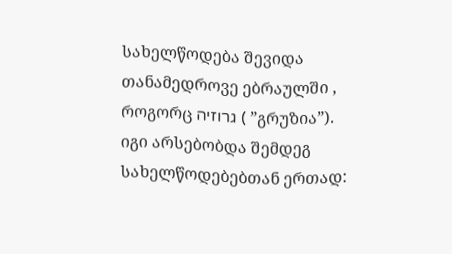სახელწოდება შევიდა თანამედროვე ებრაულში , როგორც גרוזיה ( ”გრუზია”). იგი არსებობდა შემდეგ სახელწოდებებთან ერთად: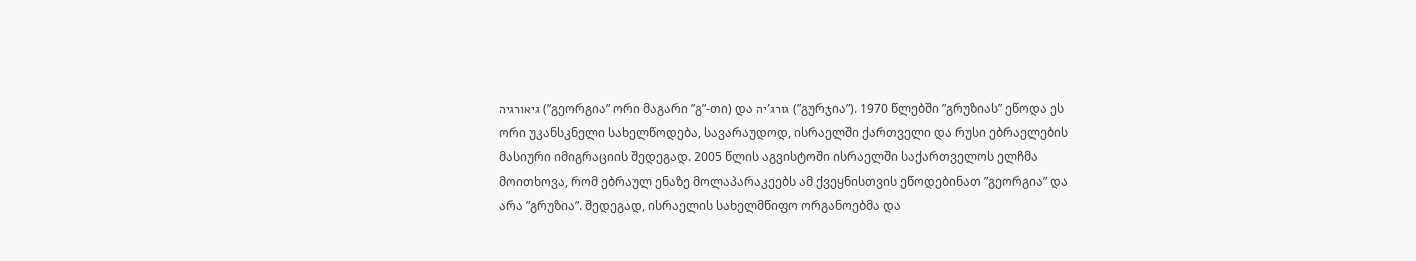גיאורגיה (”გეორგია” ორი მაგარი ”გ”-თი) და גורג'יה (”გურჯია”). 1970 წლებში ”გრუზიას” ეწოდა ეს ორი უკანსკნელი სახელწოდება, სავარაუდოდ, ისრაელში ქართველი და რუსი ებრაელების მასიური იმიგრაციის შედეგად. 2005 წლის აგვისტოში ისრაელში საქართველოს ელჩმა მოითხოვა, რომ ებრაულ ენაზე მოლაპარაკეებს ამ ქვეყნისთვის ეწოდებინათ ”გეორგია” და არა ”გრუზია”. შედეგად, ისრაელის სახელმწიფო ორგანოებმა და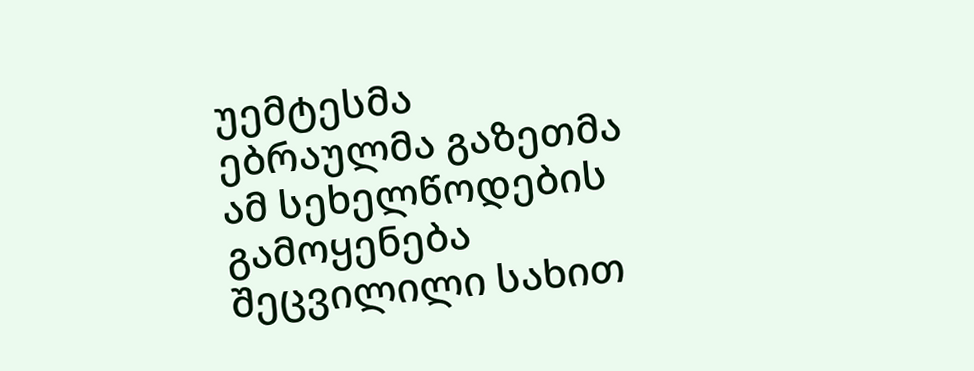უემტესმა ებრაულმა გაზეთმა ამ სეხელწოდების გამოყენება შეცვილილი სახით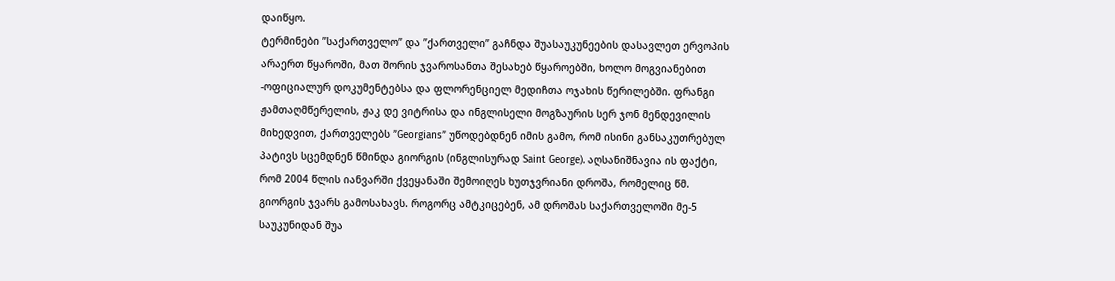დაიწყო.
ტერმინები ”საქართველო” და ”ქართველი” გაჩნდა შუასაუკუნეების დასავლეთ ერვოპის არაერთ წყაროში, მათ შორის ჯვაროსანთა შესახებ წყაროებში, ხოლო მოგვიანებით -ოფიციალურ დოკუმენტებსა და ფლორენციელ მედიჩთა ოჯახის წერილებში. ფრანგი ჟამთაღმწერელის, ჟაკ დე ვიტრისა და ინგლისელი მოგზაურის სერ ჯონ მენდევილის მიხედვით, ქართველებს ”Georgians” უწოდებდნენ იმის გამო, რომ ისინი განსაკუთრებულ პატივს სცემდნენ წმინდა გიორგის (ინგლისურად Saint George). აღსანიშნავია ის ფაქტი, რომ 2004 წლის იანვარში ქვეყანაში შემოიღეს ხუთჯვრიანი დროშა, რომელიც წმ. გიორგის ჯვარს გამოსახავს. როგორც ამტკიცებენ, ამ დროშას საქართველოში მე-5 საუკუნიდან შუა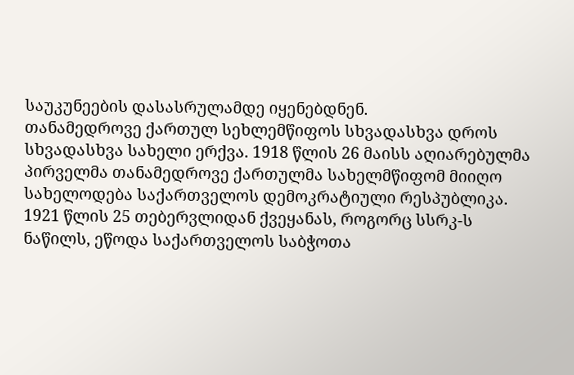საუკუნეების დასასრულამდე იყენებდნენ.
თანამედროვე ქართულ სეხლემწიფოს სხვადასხვა დროს სხვადასხვა სახელი ერქვა. 1918 წლის 26 მაისს აღიარებულმა პირველმა თანამედროვე ქართულმა სახელმწიფომ მიიღო სახელოდება საქართველოს დემოკრატიული რესპუბლიკა. 1921 წლის 25 თებერვლიდან ქვეყანას, როგორც სსრკ-ს ნაწილს, ეწოდა საქართველოს საბჭოთა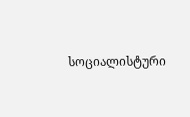სოციალისტური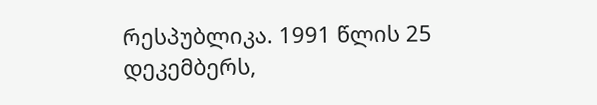რესპუბლიკა. 1991 წლის 25 დეკემბერს,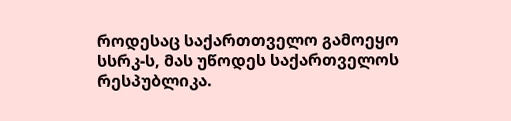როდესაც საქართთველო გამოეყო სსრკ-ს, მას უწოდეს საქართველოს რესპუბლიკა.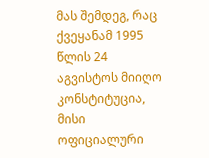მას შემდეგ, რაც ქვეყანამ 1995 წლის 24 აგვისტოს მიიღო კონსტიტუცია, მისი ოფიციალური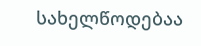სახელწოდებაა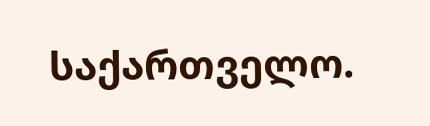საქართველო.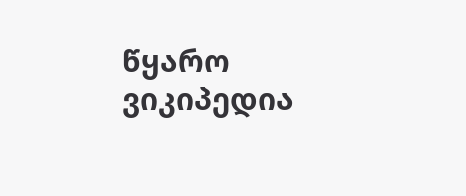წყარო ვიკიპედია